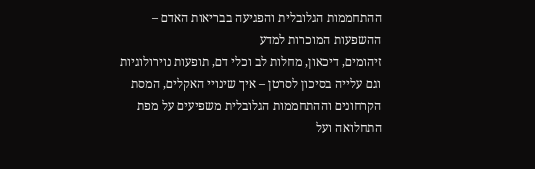ההתחממות הגלובלית והפגיעה בבריאות האדם – ההשפעות המוכרות למדע
זיהומים, דיכאון, מחלות לב וכלי דם, תופעות נוירולוגיות וגם עלייה בסיכון לסרטן – איך שינויי האקלים, המסת הקרחונים וההתחממות הגלובלית משפיעים על מפת התחלואה ועל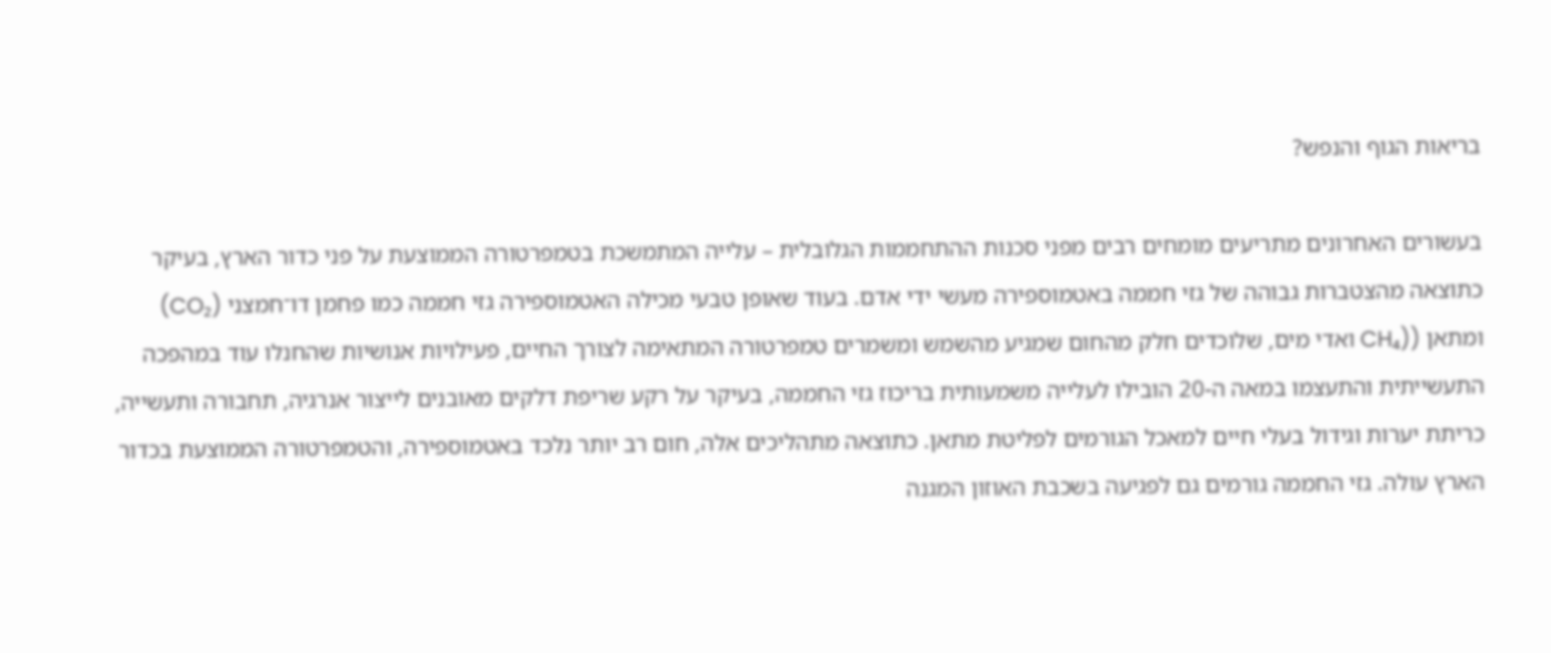בריאות הגוף והנפש?

בעשורים האחרונים מתריעים מומחים רבים מפני סכנות ההתחממות הגלובלית – עלייה המתמשכת בטמפרטורה הממוצעת על פני כדור הארץ, בעיקר כתוצאה מהצטברות גבוהה של גזי חממה באטמוספירה מעשי ידי אדם. בעוד שאופן טבעי מכילה האטמוספירה גזי חממה כמו פחמן דו־חמצני (CO₂) ומתאן ((CH₄ ואדי מים, שלוכדים חלק מהחום שמגיע מהשמש ומשמרים טמפרטורה המתאימה לצורך החיים, פעילויות אנושיות שהחנלו עוד במהפכה התעשייתית והתעצמו במאה ה-20 הובילו לעלייה משמעותית בריכוז גזי החממה, בעיקר על רקע שריפת דלקים מאובנים לייצור אנרגיה, תחבורה ותעשייה, כריתת יערות וגידול בעלי חיים למאכל הגורמים לפליטת מתאן. כתוצאה מתהליכים אלה, חום רב יותר נלכד באטמוספירה, והטמפרטורה הממוצעת בכדור הארץ עולה. גזי החממה גורמים גם לפגיעה בשכבת האוזון המגנה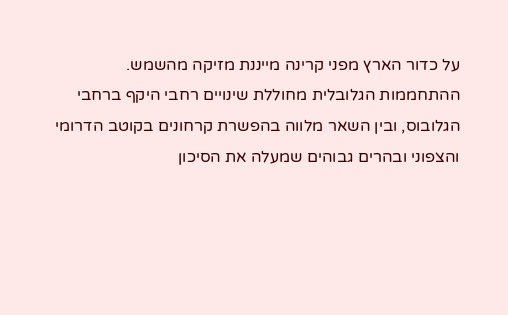על כדור הארץ מפני קרינה מייננת מזיקה מהשמש.
ההתחממות הגלובלית מחוללת שינויים רחבי היקף ברחבי הגלובוס, ובין השאר מלווה בהפשרת קרחונים בקוטב הדרומי והצפוני ובהרים גבוהים שמעלה את הסיכון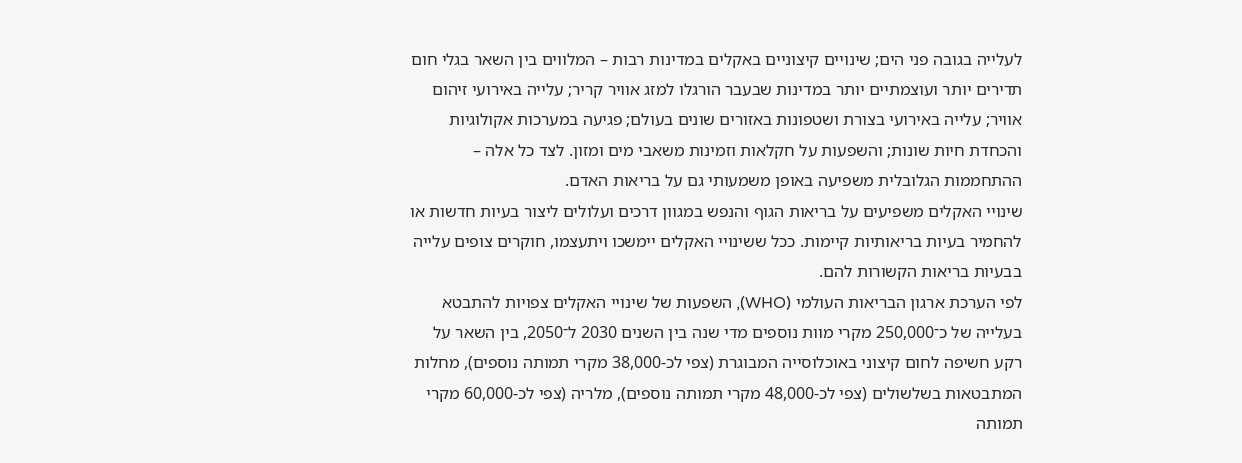לעלייה בגובה פני הים; שינויים קיצוניים באקלים במדינות רבות – המלווים בין השאר בגלי חום תדירים יותר ועוצמתיים יותר במדינות שבעבר הורגלו למזג אוויר קריר; עלייה באירועי זיהום אוויר; עלייה באירועי בצורת ושטפונות באזורים שונים בעולם; פגיעה במערכות אקולוגיות והכחדת חיות שונות; והשפעות על חקלאות וזמינות משאבי מים ומזון. לצד כל אלה – ההתחממות הגלובלית משפיעה באופן משמעותי גם על בריאות האדם.
שינויי האקלים משפיעים על בריאות הגוף והנפש במגוון דרכים ועלולים ליצור בעיות חדשות או להחמיר בעיות בריאותיות קיימות. ככל ששינויי האקלים יימשכו ויתעצמו, חוקרים צופים עלייה בבעיות בריאות הקשורות להם.
לפי הערכת ארגון הבריאות העולמי (WHO), השפעות של שינויי האקלים צפויות להתבטא בעלייה של כ־250,000 מקרי מוות נוספים מדי שנה בין השנים 2030 ל־2050, בין השאר על רקע חשיפה לחום קיצוני באוכלוסייה המבוגרת (צפי לכ-38,000 מקרי תמותה נוספים), מחלות המתבטאות בשלשולים (צפי לכ-48,000 מקרי תמותה נוספים), מלריה (צפי לכ-60,000 מקרי תמותה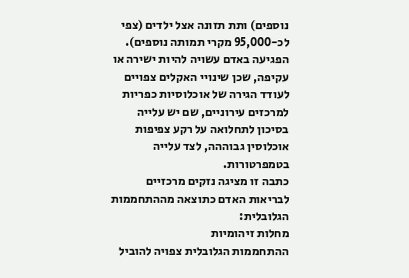נוספים) ותת תזונה אצל ילדים (צפי לכ-95,000 מקרי תמותה נוספים).
הפגיעה באדם עשויה להיות ישירה או עקיפה, שכן שינויי האקלים צפויים לעודד הגירה של אוכלוסיות כפריות למרכזים עירוניים, שם יש עלייה בסיכון לתחלואה על רקע צפיפות אוכלוסין גבוההה, לצד עלייה בטמפרטורות.
כתבה זו מציגה נזקים מרכזיים לבריאות האדם כתוצאה מההתחממות הגלובלית:
מחלות זיהומיות
ההתחממות הגלובלית צפויה להוביל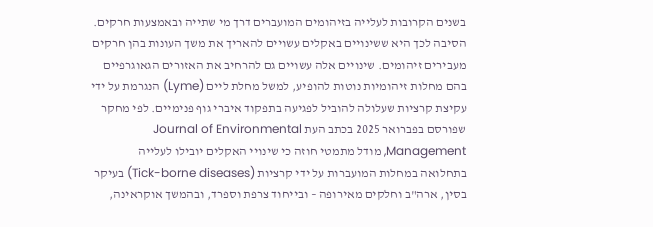בשנים הקרובות לעלייה בזיהומים המועברים דרך מי שתייה ובאמצעות חרקים. הסיבה לכך היא ששינויים באקלים עשויים להאריך את משך העונות בהן חרקים מעבירים זיהומים. שינויים אלה עשויים גם להרחיב את האזורים הגאוגרפיים בהם מחלות זיהומיות נוטות להופיע, למשל מחלת ליים (Lyme) הנגרמת על ידי עקיצת קרציות שעלולה להוביל לפגיעה בתפקוד איברי גוף פנימיים. לפי מחקר שפורסם בפברואר 2025 בכתב העת Journal of Environmental Management, מודל מתמטי חוזה כי שינויי האקלים יובילו לעלייה בתחלואה במחלות המועברות על ידי קרציות (Tick-borne diseases) בעיקר בסין, ארה"ב וחלקים מאירופה – ובייחוד צרפת וספרד, ובהמשך אוקראינה,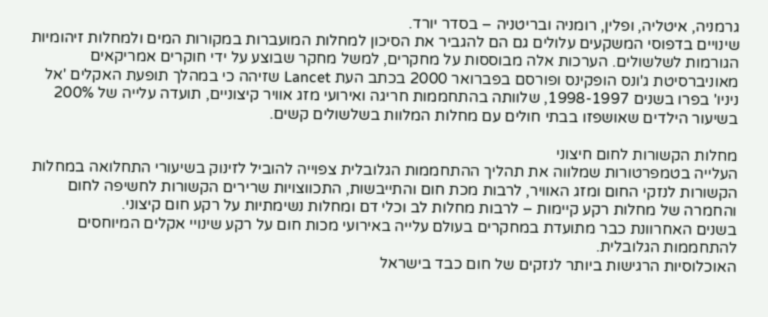גרמניה, איטליה, ופלין, רומניה ובריטניה – בסדר יורד.
שינויים בדפוסי המשקעים עלולים גם הם להגביר את הסיכון למחלות המועברות במקורות המים ולמחלות זיהומיות הגורמות לשלשולים. הערכות אלה מבוססות על מחקרים, למשל מחקר שבוצע על ידי חוקרים אמריקאים מאוניברסיטת ג'ונס הופקינס ופורסם בפברואר 2000 בכתב העת Lancet שזיהה כי במהלך תופעת האקלים 'אל ניניו' בפרו בשנים 1998-1997, שלוותה בהתחממות חריגה ואירועי מזג אוויר קיצוניים, תועדה עלייה של 200% בשיעור הילדים שאושפזו בבתי חולים עם מחלות המלוות בשלשולים קשים.

מחלות הקשורות לחום חיצוני
העלייה בטמפרטורות שמלווה את תהליך ההתחממות הגלובלית צפוייה להוביל לזינוק בשיעורי התחלואה במחלות הקשורות לנזקי החום ומזג האוויר, לרבות מכת חום והתייבשות, התכווצויות שרירים הקשורות לחשיפה לחום והחמרה של מחלות רקע קיימות – לרבות מחלות לב וכלי דם ומחלות נשימתיות על רקע חום קיצוני.
בשנים האחרוונת כבר מתועדת במחקרים בעולם עלייה באירועי מכות חום על רקע שינויי אקלים המיוחסים להתחממות הגלובלית.
האוכלוסיות הרגישות ביותר לנזקים של חום כבד בישראל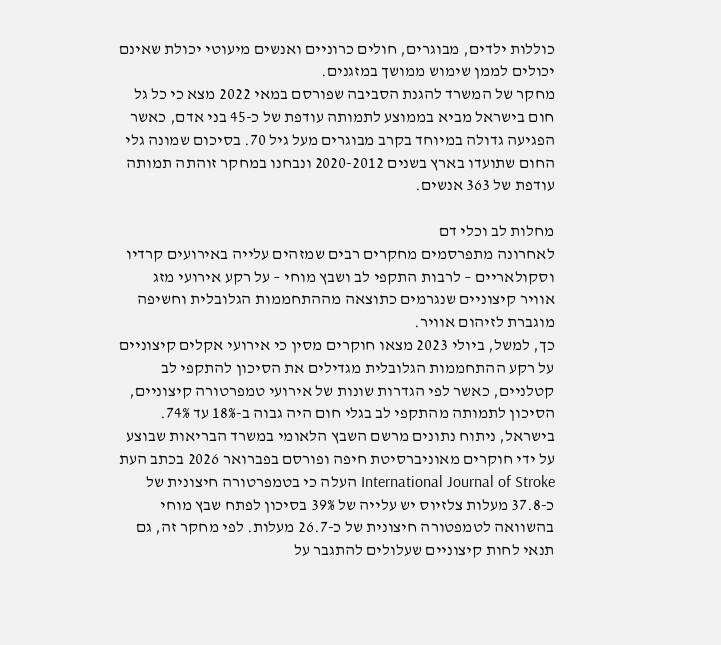כוללות ילדים, מבוגרים, חולים כרוניים ואנשים מיעוטי יכולת שאינם יכולים לממן שימוש ממושך במזגנים.
מחקר של המשרד להגנת הסביבה שפורסם במאי 2022 מצא כי כל גל חום בישראל מביא בממוצע לתמותה עודפת של כ-45 בני אדם, כאשר הפגיעה גדולה במיוחד בקרב מבוגרים מעל גיל 70. בסיכום שמונה גלי החום שתועדו בארץ בשנים 2020-2012 ונבחנו במחקר זוהתה תמותה עודפת של 363 אנשים.

מחלות לב וכלי דם
לאחרונה מתפרסמים מחקרים רבים שמזהים עלייה באירועים קרדיו וסקולאריים – לרבות התקפי לב ושבץ מוחי – על רקע אירועי מזג אוויר קיצוניים שנגרמים כתוצאה מההתחממות הגלובלית וחשיפה מוגברת לזיהום אוויר.
כך, למשל, ביולי 2023 מצאו חוקרים מסין כי אירועי אקלים קיצוניים על רקע ההתחממות הגלובלית מגדילים את הסיכון להתקפי לב קטלניים, כאשר לפי הגדרות שונות של אירועי טמפרטורה קיצוניים, הסיכון לתמותה מהתקפי לב בגלי חום היה גבוה ב-18% עד 74%.
בישראל, ניתוח נתונים מרשם השבץ הלאומי במשרד הבריאות שבוצע על ידי חוקרים מאוניברסיטת חיפה ופורסם בפברואר 2026 בכתב העת International Journal of Stroke העלה כי בטמפרטורה חיצונית של כ-37.8 מעלות צלזיוס יש עלייה של 39% בסיכון לפתח שבץ מוחי בהשוואה לטמפטורה חיצונית של כ-26.7 מעלות. לפי מחקר זה, גם תנאי לחות קיצוניים שעלולים להתגבר על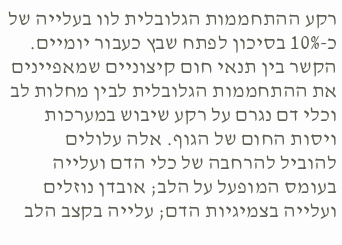רקע ההתחממות הגלובלית לוו בעלייה של כ-10% בסיכון לפתח שבץ כעבור יומיים.
הקשר בין תנאי חום קיצוניים שמאפיינים את ההתחממות הגלובלית לבין מחלות לב וכלי דם נגרם על רקע שיבוש במערכות ויסות החום של הגוף. אלה עלולים להוביל להרחבה של כלי הדם ועלייה בעומס המופעל על הלב; אובדן נוזלים ועלייה בצמיגיות הדם; עלייה בקצב הלב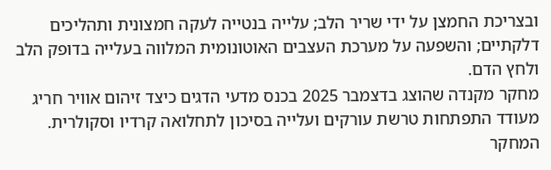ובצריכת החמצן על ידי שריר הלב; עלייה בנטייה לעקה חמצונית ותהליכים דלקתיים; והשפעה על מערכת העצבים האוטונומית המלווה בעלייה בדופק הלב ולחץ הדם.
מחקר מקנדה שהוצג בדצמבר 2025 בכנס מדעי הדגים כיצד זיהום אוויר חריג מעודד התפתחות טרשת עורקים ועלייה בסיכון לתחלואה קרדיו וסקולרית. המחקר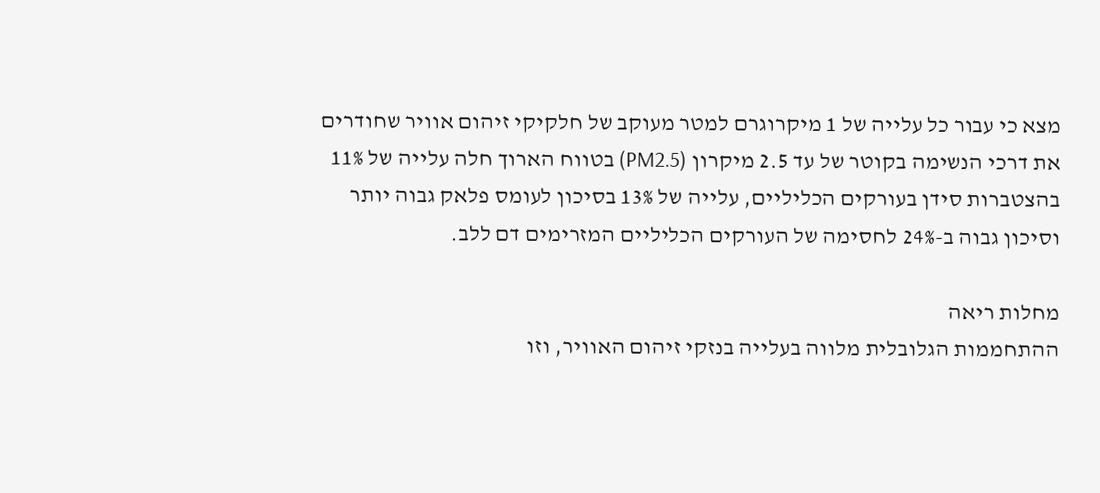מצא כי עבור כל עלייה של 1 מיקרוגרם למטר מעוקב של חלקיקי זיהום אוויר שחודרים את דרכי הנשימה בקוטר של עד 2.5 מיקרון (PM2.5) בטווח הארוך חלה עלייה של 11% בהצטברות סידן בעורקים הכליליים, עלייה של 13% בסיכון לעומס פלאק גבוה יותר וסיכון גבוה ב-24% לחסימה של העורקים הכליליים המזרימים דם ללב.

מחלות ריאה
ההתחממות הגלובלית מלווה בעלייה בנזקי זיהום האוויר, וזו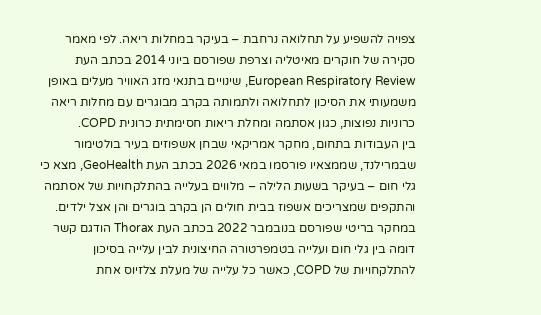צפויה להשפיע על תחלואה נרחבת – בעיקר במחלות ריאה. לפי מאמר סקירה של חוקרים מאיטליה וצרפת שפורסם ביוני 2014 בכתב העת European Respiratory Review, שינויים בתנאי מזג האוויר מעלים באופן משמעותי את הסיכון לתחלואה ולתמותה בקרב מבוגרים עם מחלות ריאה כרוניות נפוצות, כגון אסתמה ומחלת ריאות חסימתית כרונית COPD.
בין העבודות בתחום, מחקר אמריקאי שבחן אשפוזים בעיר בולטימור שבמרילנד, שממצאיו פורסמו במאי 2026 בכתב העת GeoHealth, מצא כי גלי חום – בעיקר בשעות הלילה – מלווים בעלייה בהתלקחויות של אסתמה והתקפים שמצריכים אשפוז בבית חולים הן בקרב בוגרים והן אצל ילדים. במחקר בריטי שפורסם בנובמבר 2022 בכתב העת Thorax הודגם קשר דומה בין גלי חום ועלייה בטמפרטורה החיצונית לבין עלייה בסיכון להתלקחויות של COPD, כאשר כל עלייה של מעלת צלזיוס אחת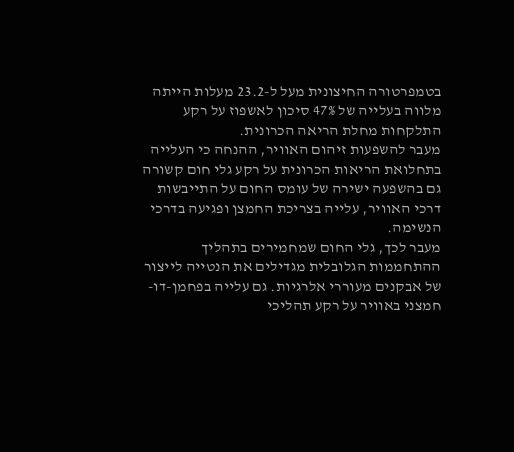בטמפרטורה החיצונית מעל ל-23.2 מעלות הייתה מלווה בעלייה של 47% סיכון לאשפוז על רקע התלקחות מחלת הריאה הכרונית.
מעבר להשפעות זיהום האוויר, ההנחה כי העלייה בתחלואת הריאות הכרונית על רקע גלי חום קשורה גם בהשפעה ישירה של עומס החום על התייבשות דרכי האוויר, עלייה בצריכת החמצן ופגיעה בדרכי הנשימה.
מעבר לכך, גלי החום שמחמירים בתהליך ההתחממות הגלובלית מגדילים את הנטייה לייצור של אבקנים מעוררי אלרגיות. גם עלייה בפחמן-דו-חמצני באוויר על רקע תהליכי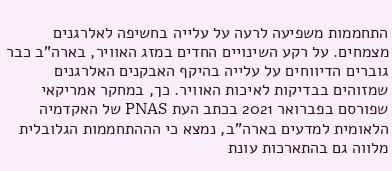התחממות משפיעה לרעה על עלייה בחשיפה לאלרגנים מצמחים. על רקע השינויים החדים במזג האוויר, בארה"ב כבר גוברים הדיווחים על עלייה בהיקף האבקנים האלרגנים שמזוהים בבדיקות לאיכות האוויר. כך, במחקר אמריקאי שפורסם בפברואר 2021 בכתב העת PNAS של האקדמיה הלאומית למדעים בארה"ב, נמצא כי הההתחממות הגלובלית מלווה גם בהתארכות עונת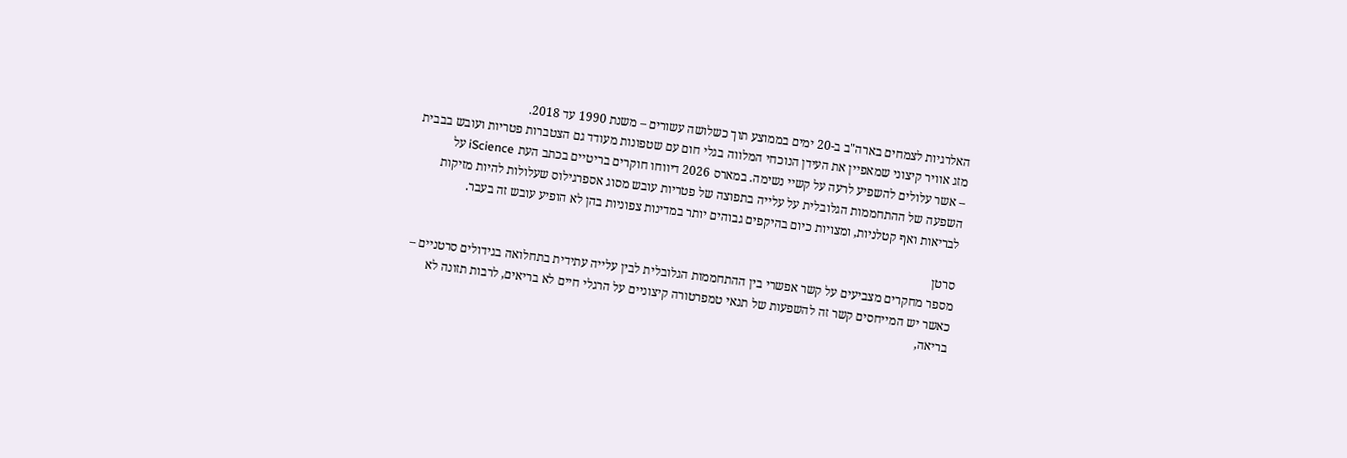האלרגיות לצמחים בארה"ב ב-20 ימים בממוצע תוך כשלושה עשורים – משנת 1990 עד 2018.
מזג אוויר קיצוני שמאפיין את העידן הנוכחי המלווה בגלי חום עם שטפונות מעודד גם הצטברות פטריות ועובש בבבית – אשר עלולים להשפיע לרעה על קשיי נשימה. במארס 2026 דיווחו חוקרים בריטיים בכתב העת iScience על השפעה של ההתחממות הגלובלית על עלייה בתפוצה של פטריות עובש מסוג אספרגילוס שעלולות להיות מזיקות לבריאות ואף קטלניות, ומצויות כיום בהיקפים גבוהים יותר במדינות צפוניות בהן לא הופיע עובש זה בעבר.

סרטן
מספר מחקרים מצביעים על קשר אפשרי בין ההתחממות הגלובלית לבין עלייה עתידית בתחלואה בגידולים סרטניים – כאשר יש המייחסים קשר זה להשפעות של תנאי טמפרטורה קיצוניים על הרגלי חיים לא בריאים, לרבות תזונה לא בריאה,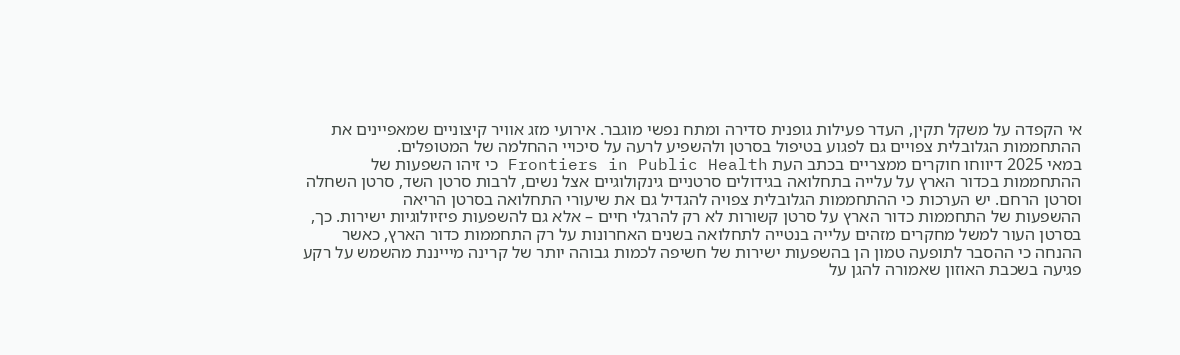אי הקפדה על משקל תקין, העדר פעילות גופנית סדירה ומתח נפשי מוגבר. אירועי מזג אוויר קיצוניים שמאפיינים את ההתחממות הגלובלית צפויים גם לפגוע בטיפול בסרטן ולהשפיע לרעה על סיכויי ההחלמה של המטופלים.
במאי 2025 דיווחו חוקרים ממצריים בכתב העת Frontiers in Public Health כי זיהו השפעות של ההתחממות בכדור הארץ על עלייה בתחלואה בגידולים סרטניים גינקולוגיים אצל נשים, לרבות סרטן השד, סרטן השחלה וסרטן הרחם. יש הערכות כי ההתחממות הגלובלית צפויה להגדיל גם את שיעורי התחלואה בסרטן הריאה
ההשפעות של התחממות כדור הארץ על סרטן קשורות לא רק להרגלי חיים – אלא גם להשפעות פיזיולוגיות ישירות. כך, בסרטן העור למשל מחקרים מזהים עלייה בנטייה לתחלואה בשנים האחרונות על רק התחממות כדור הארץ, כאשר ההנחה כי ההסבר לתופעה טמון הן בהשפעות ישירות של חשיפה לכמות גבוהה יותר של קרינה מיייננת מהשמש על רקע פגיעה בשכבת האוזון שאמורה להגן על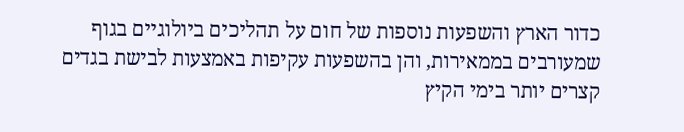כדור הארץ והשפעות נוספות של חום על תהליכים ביולוגיים בגוף שמעורבים בממאירות, והן בהשפעות עקיפות באמצעות לבישת בגדים קצרים יותר בימי הקיץ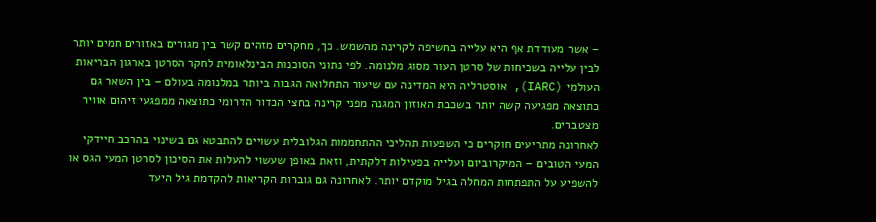– אשר מעודדת אף היא עלייה בחשיפה לקרינה מהשמש. כך, מחקרים מזהים קשר בין מגורים באזורים חמים יותר לבין עלייה בשכיחות של סרטן העור מסוג מלנומה. לפי נתוני הסוכנות הבינלאומית לחקר הסרטן בארגון הבריאות העולמי (IARC), אוסטרליה היא המדינה עם שיעור התחלואה הגבוה ביותר במלנומה בעולם – בין השאר גם כתוצאה מפגיעה קשה יותר בשכבת האוזון המגנה מפני קרינה בחצי הכדור הדרומי כתוצאה ממפגעי זיהום אוויר מצטברים.
לאחרונה מתריעים חוקרים כי השפעות תהליכי ההתחממות הגלובלית עשויים להתבטא גם בשינוי בהרכב חיידקי המעי הטובים – המיקרוביום ועלייה בפעילות דלקתית, וזאת באופן שעשוי להעלות את הסיכון לסרטן המעי הגס או להשפיע על התפתחות המחלה בגיל מוקדם יותר. לאחרונה גם גוברות הקריאות להקדמת גיל היעד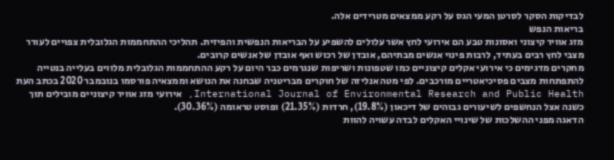לבדיקות הסקר לסרטן המעי הגס על רקע ממצאים מטרידים אלה.
בריאות הנפש
מזג אוויר קיצוני ואסונות טבע הם אירועי לחץ אשר עלולים להשפיע על הבריאות הנפשית והפיזית. תהליכי ההתחממות הגלובלית צפויים לעורר מצבי לחץ רבים בעתיד, לרבות פינוי אנשים מבתיהם, אובדן של רכוש ואף אובדן של אנשים קרובים.
מחקרים מדגימים כי אירועי אקלים קיצוניים כמו שטפונות ושריפות שנגרמים כבר היום על רקע ההתחממות הגלובלית מלווים בעלייה בנטייה להתפתחות מצבים פסיכיאטריים מורכבים. לפי מטה אנליזה של חוקרים מבריטניה שבחנה את הנושא וממצאיה פורסמו בנובמבר 2020 בכתב העת International Journal of Environmental Research and Public Health, אירועי מזג אוויר קיצוניים מובילים תוך כשנה אצל הנחשפים לשיעורים גבוהים של דיכאון (19.8%), חרדות (21.35%) ופוסט טראומה (30.36%).
הדאגה מפני ההשלכות של שינויי האקלים לבדה עשויה להוות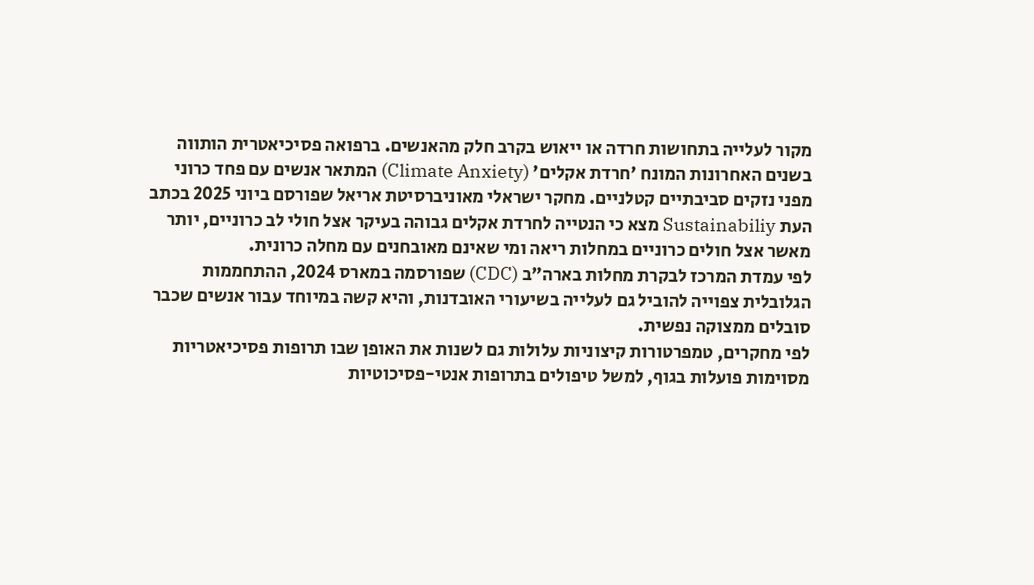מקור לעלייה בתחושות חרדה או ייאוש בקרב חלק מהאנשים. ברפואה פסיכיאטרית הותווה בשנים האחרונות המונח 'חרדת אקלים' (Climate Anxiety) המתאר אנשים עם פחד כרוני מפני נזקים סביבתיים קטלניים. מחקר ישראלי מאוניברסיטת אריאל שפורסם ביוני 2025 בכתב העת Sustainabiliy מצא כי הנטייה לחרדת אקלים גבוהה בעיקר אצל חולי לב כרוניים, יותר מאשר אצל חולים כרוניים במחלות ריאה ומי שאינם מאובחנים עם מחלה כרונית.
לפי עמדת המרכז לבקרת מחלות בארה"ב (CDC) שפורסמה במארס 2024, ההתחממות הגלובלית צפוייה להוביל גם לעלייה בשיעורי האובדנות, והיא קשה במיוחד עבור אנשים שכבר סובלים ממצוקה נפשית.
לפי מחקרים, טמפרטורות קיצוניות עלולות גם לשנות את האופן שבו תרופות פסיכיאטריות מסוימות פועלות בגוף, למשל טיפולים בתרופות אנטי-פסיכוטיות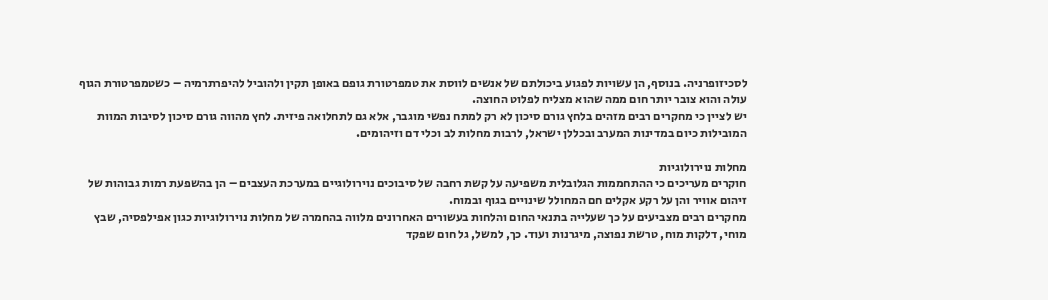לסכיזופרניה. בנוסף, הן עשויות לפגוע ביכולתם של אנשים לווסת את טמפרטורת גופם באופן תקין ולהוביל להיפרתרמיה – כשטמפרטורת הגוף עולה והוא צובר יותר חום ממה שהוא מצליח לפלוט החוצה.
יש לציין כי מחקרים רבים מזהים בלחץ גורם סיכון לא רק למתח נפשי מוגבר, אלא גם לתחלואה פיזית. לחץ מהווה גורם סיכון לסיבות המוות המובילות כיום במדינות המערב ובכללן ישראל, לרבות מחלות לב וכלי דם וזיהומים.

מחלות נוירולוגיות
חוקרים מעריכים כי ההתחממות הגלובלית משפיעה על קשת רחבה של סיבוכים נוירולוגיים במערכת העצבים – הן בהשפעת רמות גבוהות של זיהום אוויר והן על רקע אקלים חם המחולל שינויים בגוף ובמוח.
מחקרים רבים מצביעים על כך שעלייה בתנאי החום והלחות בעשורים האחרונים מלווה בהחמרה של מחלות נוירולוגיות כגון אפילפסיה, שבץ מוחי, דלקות מוח, טרשת נפוצה, מיגרנות ועוד. כך, למשל, גל חום שפקד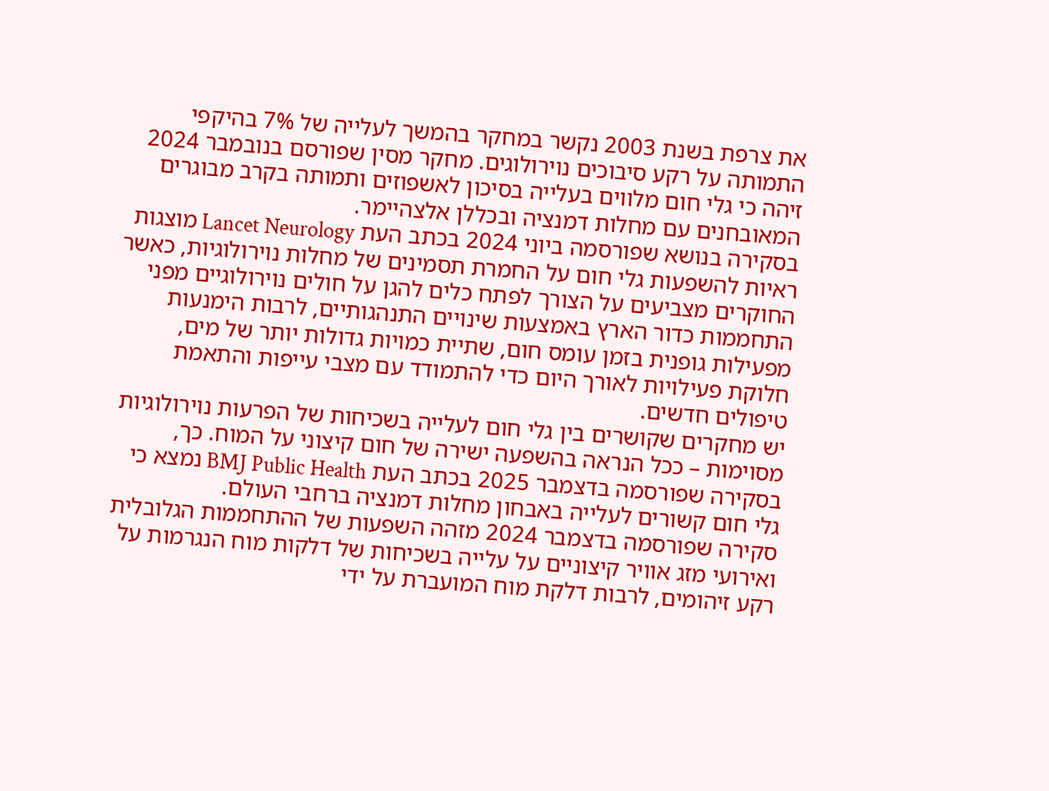את צרפת בשנת 2003 נקשר במחקר בהמשך לעלייה של 7% בהיקפי התמותה על רקע סיבוכים נוירולוגים. מחקר מסין שפורסם בנובמבר 2024 זיהה כי גלי חום מלווים בעלייה בסיכון לאשפוזים ותמותה בקרב מבוגרים המאובחנים עם מחלות דמנציה ובכללן אלצהיימר.
בסקירה בנושא שפורסמה ביוני 2024 בכתב העת Lancet Neurology מוצגות ראיות להשפעות גלי חום על החמרת תסמינים של מחלות נוירולוגיות, כאשר החוקרים מצביעים על הצורך לפתח כלים להגן על חולים נוירולוגיים מפני התחממות כדור הארץ באמצעות שינויים התנהגותיים, לרבות הימנעות מפעילות גופנית בזמן עומס חום, שתיית כמויות גדולות יותר של מים, חלוקת פעילויות לאורך היום כדי להתמודד עם מצבי עייפות והתאמת טיפולים חדשים.
יש מחקרים שקושרים בין גלי חום לעלייה בשכיחות של הפרעות נוירולוגיות מסוימות – ככל הנראה בהשפעה ישירה של חום קיצוני על המוח. כך, בסקירה שפורסמה בדצמבר 2025 בכתב העת BMJ Public Health נמצא כי גלי חום קשורים לעלייה באבחון מחלות דמנציה ברחבי העולם.
סקירה שפורסמה בדצמבר 2024 מזהה השפעות של ההתחממות הגלובלית ואירועי מזג אוויר קיצוניים על עלייה בשכיחות של דלקות מוח הנגרמות על רקע זיהומים, לרבות דלקת מוח המועברת על ידי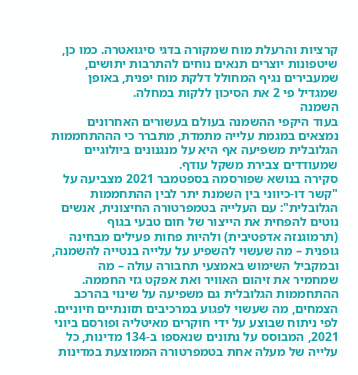קרציות והרעלת מוח שמקורה בדגי סיגואטרה. כמו כן, שיטפונות יוצרים תנאים נוחים להתרבות יתושים, שמעבירים נגיף המחולל דלקת מוח יפנית, באופן שמגדיל פי 2 את הסיכון ללקות במחלה.
השמנה
בעוד היקפי ההשמנה בעולם בעשורים האחרונים נמצאים במגמת עלייה מתמדת, מתברר כי הההתחממות הגלובלית משפיעה אף היא על מנגנונים ביולוגיים שמעודדים צבירת משקל עודף.
סקירה בנושא שפורסמה בספטמבר 2021 מצביעה על "קשר דו-כיווני בין השמנת יתר לבין ההתחממות הגלובלית": עם העלייה בטמפרטורה החיצונית, אנשים נוטים להפחית את הייצור של חום טבעי בגוף (תרמוגנזה אדפטיבית) ולהיות פחות פעילים מבחינה גופנית – מה שעשוי להשפיע על עלייה בנטייה להשמנה, ובמקביל השימוש באמצעי תחבורה עולה – מה שמחמיר את זיהום האוויר ואת אפקט גזי החממה. ההתחממות הגלובלית גם משפיעה על שינוי בהרכב הצמחים, מה שעשוי לפגוע במרכיבים תזונתיים חיוניים.
לפי ניתוח שבוצע על ידי חוקרים מאיטליה ופורסם ביוני 2021, המבוסס על נתונים שנאספו ב-134 מדינות, כל עלייה של מעלה אחת בטמפרטורה הממוצעת במדינות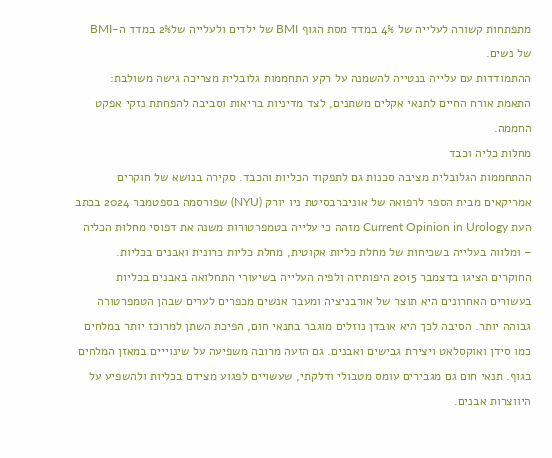מתפתחות קשורה לעלייה של 4% במדד מסת הגוף BMI של ילדים ולעלייה של2% במדד ה-BMI של נשים.
ההתמודדות עם עלייה בנטייה להשמנה על רקע התחממות גלובלית מצריכה גישה משולבת: התאמת אורח החיים לתנאי אקלים משתנים, לצד מדיניות בריאות וסביבה להפחתת נזקי אפקט החממה.
מחלות כליה וכבד
ההתחממות הגלובלית מציבה סכנות גם לתפקוד הכליות והכבד. סקירה בנושא של חוקרים אמריקאים מבית הספר לרפואה של אוניברבסיטת ניו יורק (NYU) שפורסמה בספטמבר 2024 בכתב העת Current Opinion in Urology מזהה כי עלייה בטמפרטורות משנה את דפוסי מחלות הכליה – ומלווה בעלייה בשכיחות של מחלת כליות אקוטית, מחלת כליות כרונית ואבנים בכליות. החוקרים הציגו בדצמבר 2015 היפותיזה ולפיה העלייה בשיעורי התחלואה באבנים בכליות בעשורים האחרונים היא תוצר של אורבניציה ומעבר אנשים מכפרים לערים שבהן הטמפרטורה גבוהה יותר. הסיבה לכך היא אובדן נוזלים מוגבר בתנאי חום, הפיכת השתן למרוכז יותר במלחים כמו סידן ואוקסלאט ויצירת גבישים ואבנים. גם הזעה מרובה משפיעה על שינוייים במאזן המלחים בגוף. תנאי חום גם מגבירים עומס מטבולי ודלקתי, שעשויים לפגוע מצידם בכליות ולהשפיע על היווצרות אבנים.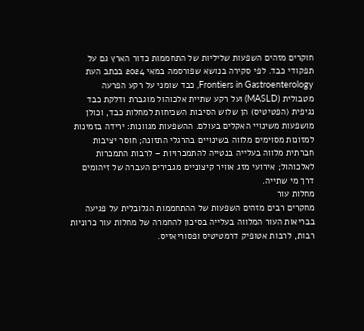חוקרים מזהים השפעות שליליות של התחממות כדור הארץ גם על תפקודי כבד. לפי סקירה בנושא שפורסמה במאי 2024 בכתב העת Frontiers in Gastroenterology, כבד שומני על רקע הפרעה מטבולית (MASLD) ועל רקע שתיית אלכוהול מוגברת ודלקת כבד נגיפית (הפטיטיס) הן שלוש הסיבות השכיחות למחלות כבד, וכולן מושפעות משינויי האקלים בעולם. ההשפעות מגוונות: ירידה בזמינות למזונות מסוימים מלווה בשינויים בהרגלי התזונה; חוסר יציבות חברתית מלווה בעלייה בנטייה להתמכרויות – לרבות התמכרות לאלכוהול; אירועי מזג אוויר קיצוניים מגבירים העברה של זיהומים דרך מי שתייה.
מחלות עור
מחקרים רבים מזהים השפעות של ההתחממות הגלובלית על פגיעה בבריאות העור המלווה בעלייה בסיכון להחמרה של מחלות עור כרוניות רבות, לרבות אטופיק דרמטיטיס ופסוריאזיס.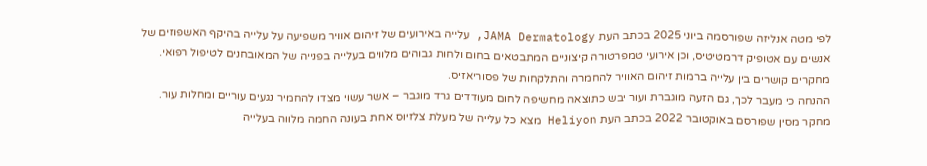לפי מטה אנליזה שפורסמה ביוני 2025 בכתב העת JAMA Dermatology, עלייה באירועים של זיהום אוויר משפיעה על עלייה בהיקף האשפוזים של אנשים עם אטופיק דרמטיטיס, וכן אירועי טמפרטורה קיצוניים המתבטאים בחום ולחות גבוהים מלווים בעלייה בפנייה של המאובחנים לטיפול רפואי. מחקרים קושרים בין עלייה ברמות זיהום האוויר להחמרה והתלקחות של פסוריאזיס.
ההנחה כי מעבר לכך, גם הזעה מוגברת ועור יבש כתוצאה מחשיפה לחום מעודדים גרד מוגבר – אשר עשוי מצדו להחמיר נגעים עוריים ומחלות עור.
מחקר מסין שפורסם באוקטובר 2022 בכתב העת Heliyon מצא כל עלייה של מעלת צלזיוס אחת בעונה החמה מלווה בעלייה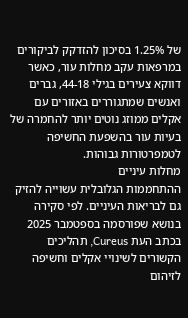של 1.25% בסיכון להזדקק לביקורים במרפאות עקב מחלות עור, כאשר דווקא צעירים בגילי 44-18, גברים ואנשים שמתגוררים באזורים עם אקלים ממוזג נוטים יותר להחמרה של בעיות עור בהשפעת החשיפה לטמפרטורות גבוהות.
מחלות עיניים
ההתחממות הגלובלית עשוייה להזיק גם לבריאות העיניים. לפי סקירה בנושא שפורסמה בספטמבר 2025 בכתב העת Cureus, תהליכים הקשורים לשינויי אקלים וחשיפה לזיהום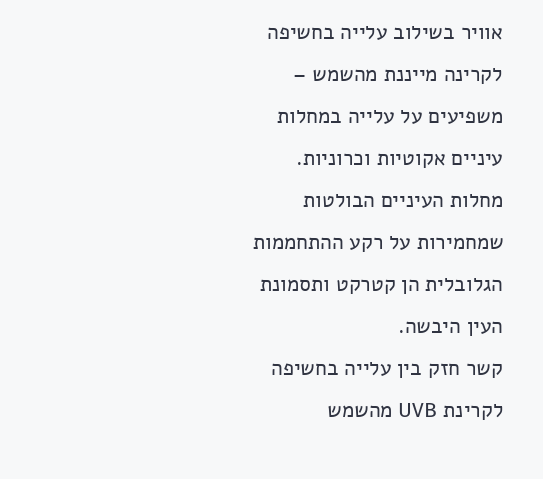אוויר בשילוב עלייה בחשיפה לקרינה מייננת מהשמש – משפיעים על עלייה במחלות עיניים אקוטיות וכרוניות.
מחלות העיניים הבולטות שמחמירות על רקע ההתחממות הגלובלית הן קטרקט ותסמונת העין היבשה.
קשר חזק בין עלייה בחשיפה לקרינת UVB מהשמש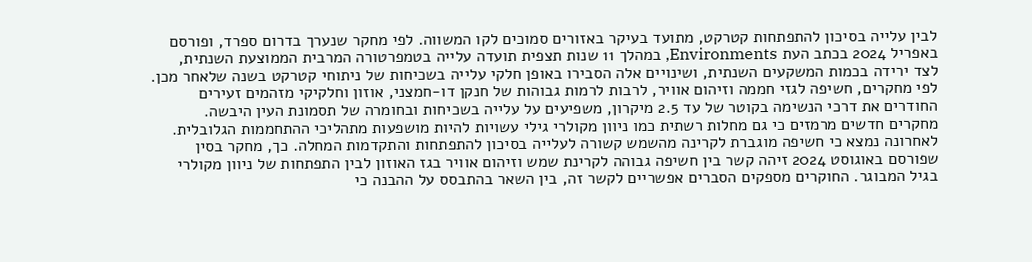לבין עלייה בסיכון להתפתחות קטרקט, מתועד בעיקר באזורים סמוכים לקו המשווה. לפי מחקר שנערך בדרום ספרד, ופורסם באפריל 2024 בכתב העת Environments, במהלך 11 שנות תצפית תועדה עלייה בטמפרטורה המרבית הממוצעת השנתית, לצד ירידה בכמות המשקעים השנתית, ושינויים אלה הסבירו באופן חלקי עלייה בשכיחות של ניתוחי קטרקט בשנה שלאחר מכן.
לפי מחקרים, חשיפה לגזי חממה וזיהום אוויר, לרבות לרמות גבוהות של חנקן דו-חמצני, אוזון וחלקיקי מזהמים זעירים החודרים את דרכי הנשימה בקוטר של עד 2.5 מיקרון, משפיעים על עלייה בשכיחות ובחומרה של תסמונת העין היבשה.
מחקרים חדשים מרמזים כי גם מחלות רשתית כמו ניוון מקולרי גילי עשויות להיות מושפעות מתהליכי ההתחממות הגלובלית. לאחרונה נמצא כי חשיפה מוגברת לקרינה מהשמש קשורה לעלייה בסיכון להתפתחות והתקדמות המחלה. כך, מחקר בסין שפורסם באוגוסט 2024 זיהה קשר בין חשיפה גבוהה לקרינת שמש וזיהום אוויר בגז האוזון לבין התפתחות של ניוון מקולרי בגיל המבוגר. החוקרים מספקים הסברים אפשריים לקשר זה, בין השאר בהתבסס על ההבנה כי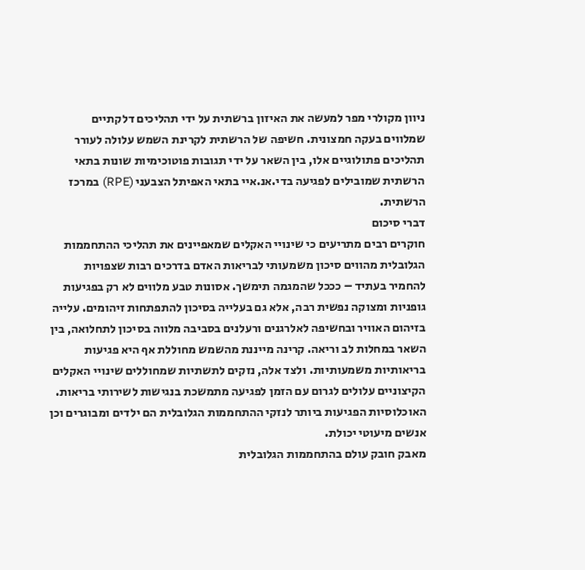ניוון מקולרי מפר למעשה את האיזון ברשתית על ידי תהליכים דלקתיים שמלווים בעקה חמצונית. חשיפה של הרשתית לקרינת השמש עלולה לעורר תהליכים פתולוגיים אלו, בין השאר על ידי תגובות פוטוכימיות שונות בתאי הרשתית שמובילים לפגיעה בדי.אנ.איי בתאי האפיתל הצבעני (RPE) במרכז הרשתית.
דברי סיכום
חוקרים רבים מתריעים כי שינויי האקלים שמאפיינים את תהליכי ההתחממות הגלובלית מהווים סיכון משמעותי לבריאות האדם בדרכים רבות שצפויות להחמיר בעתיד – כככל שהמגמה תימשך. אסונות טבע מלווים לא רק בפגיעות גופניות ומצוקה נפשית רבה, אלא גם בעלייה בסיכון להתפתחות זיהומים. עלייה בזיהום האוויר ובחשיפה לאלרגנים ורעלנים בסביבה מלווה בסיכון לתחלואה, בין השאר במחלות לב וריאה. קרינה מייננת מהשמש מחוללת אף היא פגיעות בריאותיות משמעותיות. ולצד אלה, נזקים לתשתיות שמחוללים שינויי האקלים הקיצוניים עלולים לגרום עם הזמן לפגיעה מתמשכת בנגישות לשירותי בריאות.
האוכלוסיות הפגיעות ביותר לנזקי ההתחממות הגלובלית הם ילדים ומבוגרים וכן אנשים מיעוטי יכולת.
מאבק חובק עולם בהתחממות הגלובלית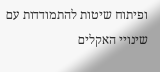ופיתוח שיטות להתמודדות עם שינויי האקלים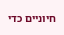חיוניים כדי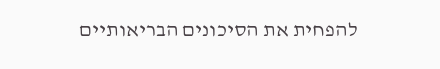להפחית את הסיכונים הבריאותיים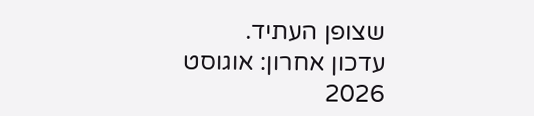שצופן העתיד.
עדכון אחרון: אוגוסט 2026